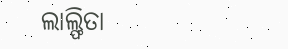ଲାଲ୍ଫିତା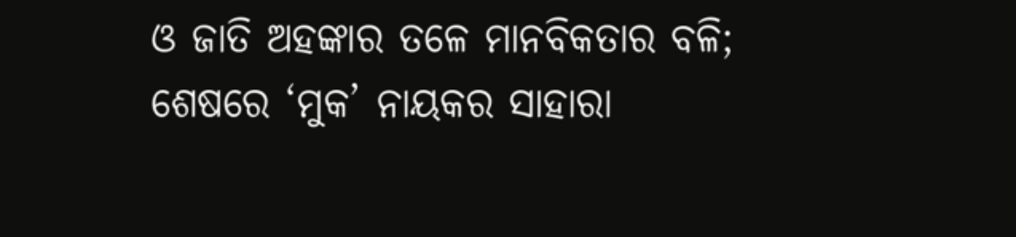ଓ ଜାତି ଅହଙ୍କାର ତଳେ ମାନବିକତାର ବଳି; ଶେଷରେ ‘ମୁକ’ ନାୟକର ସାହାରା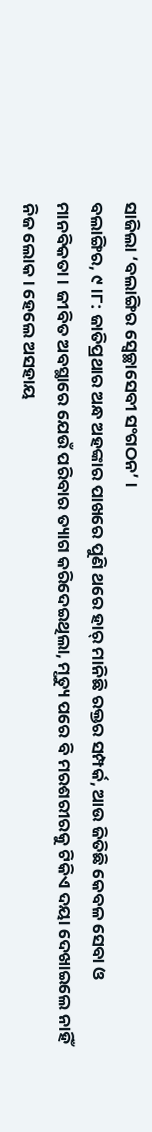ସାଜିଲା ‘ବଲାଙ୍ଗିର ସ୍ୱେଚ୍ଛାସେବୀ ସଂଗଠନ’ ।
ବଲାଙ୍ଗିର, ୯।୮: ଜାତିପ୍ରଥାର ଅନ୍ଧ ଅହଙ୍କାର ପାଖରେ ପୁଣି ଥରେ ହାର୍ ମାନିଛି ରକ୍ତର ସମ୍ପର୍କ, ଆଉ ଜିତିଛି କେବଳ ସେବା ଓ ମାନବିକତା। ଜୀବିତ ଅବସ୍ଥାରେ ଯେଉଁ ପରିବାର ତ୍ୟାଗ କରିଦେଇଥିଲା, ମୃତ୍ୟୁ ପରେ ବି ମରଶରୀରକୁ ଟିକିଏ ଦୟା ଦେଖାଇଲେ ନାହିଁ ନିଜ ଲୋକ। ହେଲେ ଅସହାୟ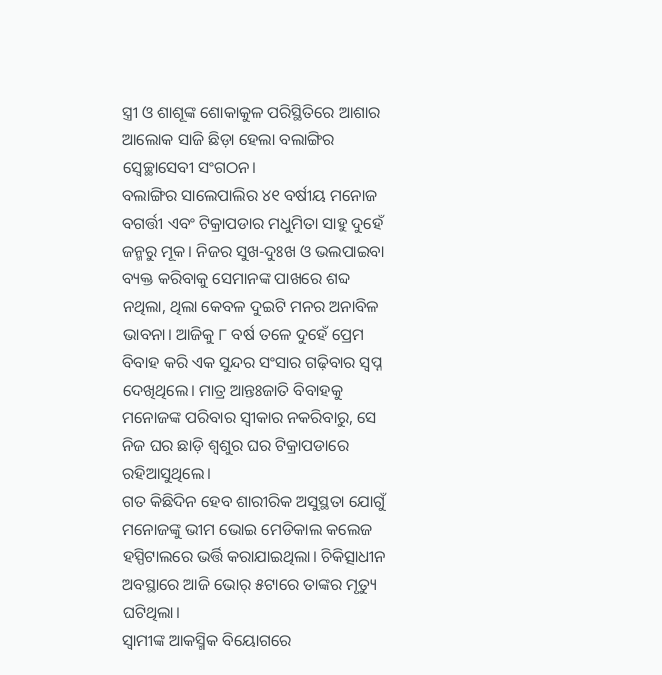ସ୍ତ୍ରୀ ଓ ଶାଶୂଙ୍କ ଶୋକାକୁଳ ପରିସ୍ଥିତିରେ ଆଶାର ଆଲୋକ ସାଜି ଛିଡ଼ା ହେଲା ବଲାଙ୍ଗିର ସ୍ୱେଚ୍ଛାସେବୀ ସଂଗଠନ।
ବଲାଙ୍ଗିର ସାଲେପାଲିର ୪୧ ବର୍ଷୀୟ ମନୋଜ ବଗର୍ତ୍ତୀ ଏବଂ ଟିକ୍ରାପଡାର ମଧୁମିତା ସାହୁ ଦୁହେଁ ଜନ୍ମରୁ ମୂକ। ନିଜର ସୁଖ-ଦୁଃଖ ଓ ଭଲପାଇବା ବ୍ୟକ୍ତ କରିବାକୁ ସେମାନଙ୍କ ପାଖରେ ଶବ୍ଦ ନଥିଲା, ଥିଲା କେବଳ ଦୁଇଟି ମନର ଅନାବିଳ ଭାବନା। ଆଜିକୁ ୮ ବର୍ଷ ତଳେ ଦୁହେଁ ପ୍ରେମ ବିବାହ କରି ଏକ ସୁନ୍ଦର ସଂସାର ଗଢ଼ିବାର ସ୍ୱପ୍ନ ଦେଖିଥିଲେ। ମାତ୍ର ଆନ୍ତଃଜାତି ବିବାହକୁ ମନୋଜଙ୍କ ପରିବାର ସ୍ୱୀକାର ନକରିବାରୁ, ସେ ନିଜ ଘର ଛାଡ଼ି ଶ୍ୱଶୁର ଘର ଟିକ୍ରାପଡାରେ ରହିଆସୁଥିଲେ।
ଗତ କିଛିଦିନ ହେବ ଶାରୀରିକ ଅସୁସ୍ଥତା ଯୋଗୁଁ ମନୋଜଙ୍କୁ ଭୀମ ଭୋଇ ମେଡିକାଲ କଲେଜ ହସ୍ପିଟାଲରେ ଭର୍ତ୍ତି କରାଯାଇଥିଲା। ଚିକିତ୍ସାଧୀନ ଅବସ୍ଥାରେ ଆଜି ଭୋର୍ ୫ଟାରେ ତାଙ୍କର ମୃତ୍ୟୁ ଘଟିଥିଲା।
ସ୍ୱାମୀଙ୍କ ଆକସ୍ମିକ ବିୟୋଗରେ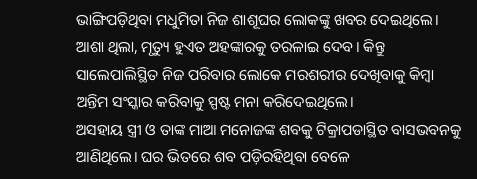ଭାଙ୍ଗିପଡ଼ିଥିବା ମଧୁମିତା ନିଜ ଶାଶୂଘର ଲୋକଙ୍କୁ ଖବର ଦେଇଥିଲେ। ଆଶା ଥିଲା, ମୃତ୍ୟୁ ହୁଏତ ଅହଙ୍କାରକୁ ତରଳାଇ ଦେବ। କିନ୍ତୁ ସାଲେପାଲିସ୍ଥିତ ନିଜ ପରିବାର ଲୋକେ ମରଶରୀର ଦେଖିବାକୁ କିମ୍ବା ଅନ୍ତିମ ସଂସ୍କାର କରିବାକୁ ସ୍ପଷ୍ଟ ମନା କରିଦେଇଥିଲେ।
ଅସହାୟ ସ୍ତ୍ରୀ ଓ ତାଙ୍କ ମାଆ ମନୋଜଙ୍କ ଶବକୁ ଟିକ୍ରାପଡାସ୍ଥିତ ବାସଭବନକୁ ଆଣିଥିଲେ। ଘର ଭିତରେ ଶବ ପଡ଼ିରହିଥିବା ବେଳେ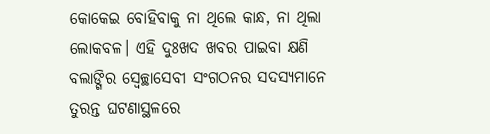କୋକେଇ ବୋହିବାକୁ ନା ଥିଲେ କାନ୍ଧ, ନା ଥିଲା ଲୋକବଳ। ଏହି ଦୁଃଖଦ ଖବର ପାଇବା କ୍ଷଣି ବଲାଙ୍ଗିର ସ୍ୱେଚ୍ଛାସେବୀ ସଂଗଠନର ସଦସ୍ୟମାନେ ତୁରନ୍ତ ଘଟଣାସ୍ଥଳରେ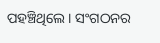ପହଞ୍ଚିଥିଲେ। ସଂଗଠନର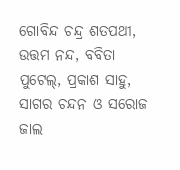ଗୋବିନ୍ଦ ଚନ୍ଦ୍ର ଶତପଥୀ, ଉତ୍ତମ ନନ୍ଦ, ବବିତା ପୁଟେଲ୍, ପ୍ରକାଶ ସାହୁ, ସାଗର ଚନ୍ଦନ ଓ ସରୋଜ ଜାଲ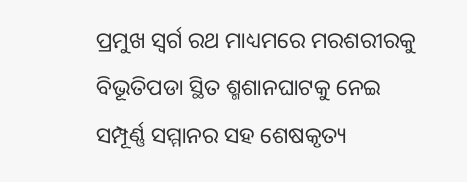ପ୍ରମୁଖ ସ୍ୱର୍ଗ ରଥ ମାଧ୍ୟମରେ ମରଶରୀରକୁ ବିଭୂତିପଡା ସ୍ଥିତ ଶ୍ମଶାନଘାଟକୁ ନେଇ ସମ୍ପୂର୍ଣ୍ଣ ସମ୍ମାନର ସହ ଶେଷକୃତ୍ୟ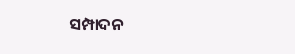ସମ୍ପାଦନ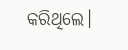କରିଥିଲେ।